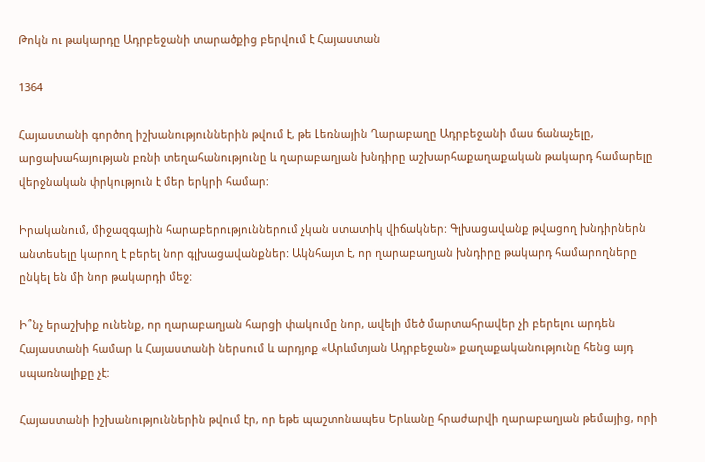Թոկն ու թակարդը Ադրբեջանի տարածքից բերվում է Հայաստան

1364

Հայաստանի գործող իշխանություններին թվում է, թե Լեռնային Ղարաբաղը Ադրբեջանի մաս ճանաչելը, արցախահայության բռնի տեղահանությունը և ղարաբաղյան խնդիրը աշխարհաքաղաքական թակարդ համարելը վերջնական փրկություն է մեր երկրի համար:

Իրականում, միջազգային հարաբերություններում չկան ստատիկ վիճակներ: Գլխացավանք թվացող խնդիրներն անտեսելը կարող է բերել նոր գլխացավանքներ: Ակնհայտ է, որ ղարաբաղյան խնդիրը թակարդ համարողները ընկել են մի նոր թակարդի մեջ:

Ի՞նչ երաշխիք ունենք, որ ղարաբաղյան հարցի փակումը նոր, ավելի մեծ մարտահրավեր չի բերելու արդեն Հայաստանի համար և Հայաստանի ներսում և արդյոք «Արևմտյան Ադրբեջան» քաղաքականությունը հենց այդ սպառնալիքը չէ:

Հայաստանի իշխանություններին թվում էր, որ եթե պաշտոնապես Երևանը հրաժարվի ղարաբաղյան թեմայից, որի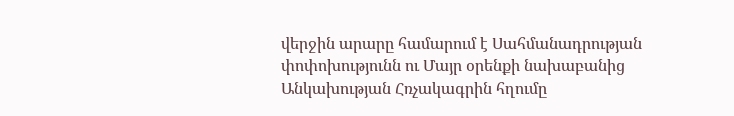վերջին արարը համարում է Սահմանադրության փոփոխությունն ու Մայր օրենքի նախաբանից Անկախության Հռչակագրին հղումը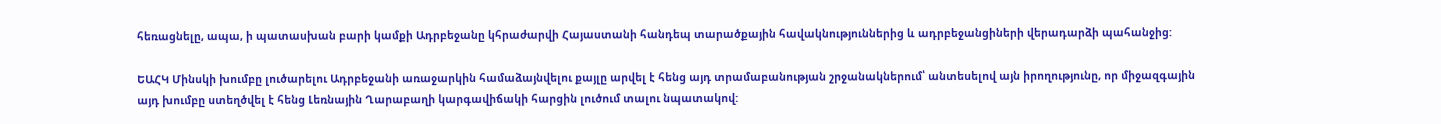հեռացնելը, ապա, ի պատասխան բարի կամքի Ադրբեջանը կհրաժարվի Հայաստանի հանդեպ տարածքային հավակնություններից և ադրբեջանցիների վերադարձի պահանջից:

ԵԱՀԿ Մինսկի խումբը լուծարելու Ադրբեջանի առաջարկին համաձայնվելու քայլը արվել է հենց այդ տրամաբանության շրջանակներում՝ անտեսելով այն իրողությունը, որ միջազգային այդ խումբը ստեղծվել է հենց Լեռնային Ղարաբաղի կարգավիճակի հարցին լուծում տալու նպատակով: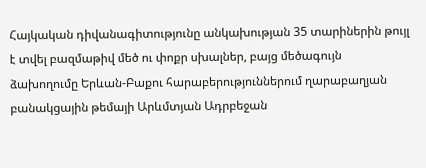Հայկական դիվանագիտությունը անկախության 35 տարիներին թույլ է տվել բազմաթիվ մեծ ու փոքր սխալներ, բայց մեծագույն ձախողումը Երևան-Բաքու հարաբերություններում ղարաբաղյան բանակցային թեմայի Արևմտյան Ադրբեջան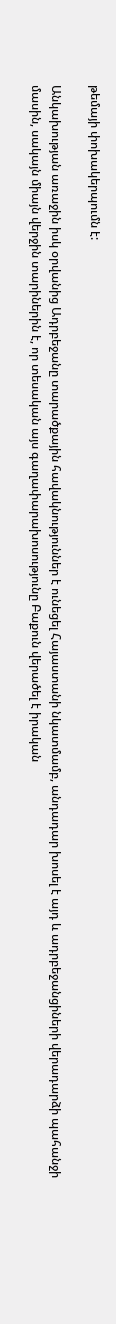թեմայի փոխակերպումն է:

Անկախության առաջին իսկ օրվանից Ադրբեջանը տարածքային հավակնություններ է ունեցել Հայաստանի նկատմամբ, անդադար խոսել է այդ և ադրբեջանցիների վերադարձի պահանջի մասին, սակայն միայն վերջին տարիներին է, որ տեսական այս գաղափարախոսությունը Բաքուն վերածել է իրական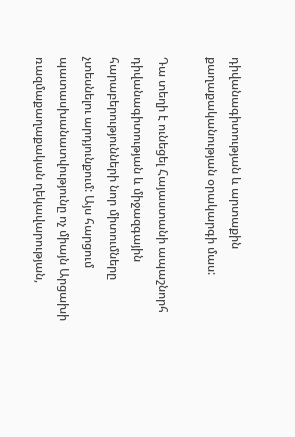դիվանագիտության և արտաքին քաղաքականության օրակարգի մաս:

Դա տեղի է ունեցել Հայաստանի ապաշնորհ դիվանագիտության և միջազգային հարաբերությունների նոր միտումները չտեսնելու արդյունքում: Այս հարցում պատասխանատվությունը ոչ միայն Արցախի ռազմաքաղաքական ղեկավարության,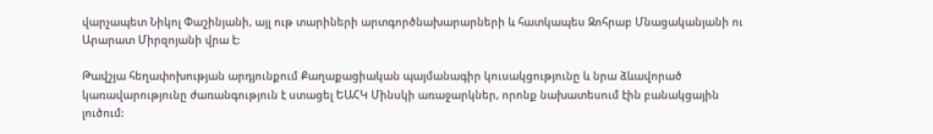վարչապետ Նիկոլ Փաշինյանի, այլ ութ տարիների արտգործնախարարների և հատկապես Զոհրաբ Մնացականյանի ու Արարատ Միրզոյանի վրա է:

Թավշյա հեղափոխության արդյունքում Քաղաքացիական պայմանագիր կուսակցությունը և նրա ձևավորած կառավարությունը ժառանգություն է ստացել ԵԱՀԿ Մինսկի առաջարկներ, որոնք նախատեսում էին բանակցային լուծում: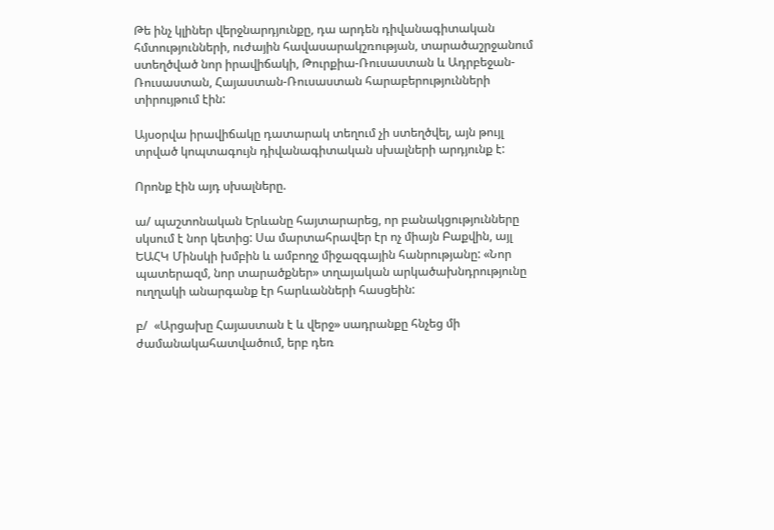Թե ինչ կլիներ վերջնարդյունքը, դա արդեն դիվանագիտական հմտությունների, ուժային հավասարակշռության, տարածաշրջանում ստեղծված նոր իրավիճակի, Թուրքիա-Ռուսաստան և Ադրբեջան-Ռուսաստան, Հայաստան-Ռուսաստան հարաբերությունների տիրույթում էին:

Այսօրվա իրավիճակը դատարակ տեղում չի ստեղծվել, այն թույլ տրված կոպտագույն դիվանագիտական սխալների արդյունք է:

Որոնք էին այդ սխալները.

ա/ պաշտոնական Երևանը հայտարարեց, որ բանակցությունները սկսում է նոր կետից: Սա մարտահրավեր էր ոչ միայն Բաքվին, այլ ԵԱՀԿ Մինսկի խմբին և ամբողջ միջազգային հանրությանը: «Նոր պատերազմ, նոր տարածքներ» տղայական արկածախնդրությունը ուղղակի անարգանք էր հարևանների հասցեին:

բ/  «Արցախը Հայաստան է և վերջ» սադրանքը հնչեց մի ժամանակահատվածում, երբ դեռ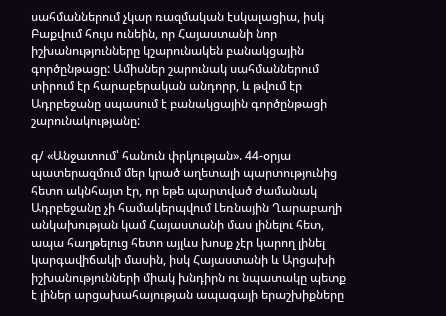սահմաններում չկար ռազմական էսկալացիա, իսկ Բաքվում հույս ունեին, որ Հայաստանի նոր իշխանությունները կշարունակեն բանակցային գործընթացը: Ամիսներ շարունակ սահմաններում տիրում էր հարաբերական անդորր, և թվում էր Ադրբեջանը սպասում է բանակցային գործընթացի շարունակությանը:

գ/ «Անջատում՝ հանուն փրկության». 44-օրյա պատերազմում մեր կրած աղետալի պարտությունից հետո ակնհայտ էր, որ եթե պարտված ժամանակ Ադրբեջանը չի համակերպվում Լեռնային Ղարաբաղի անկախության կամ Հայաստանի մաս լինելու հետ, ապա հաղթելուց հետո այլևս խոսք չէր կարող լինել կարգավիճակի մասին, իսկ Հայաստանի և Արցախի իշխանությունների միակ խնդիրն ու նպատակը պետք է լիներ արցախահայության ապագայի երաշխիքները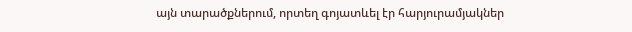այն տարածքներում, որտեղ գոյատևել էր հարյուրամյակներ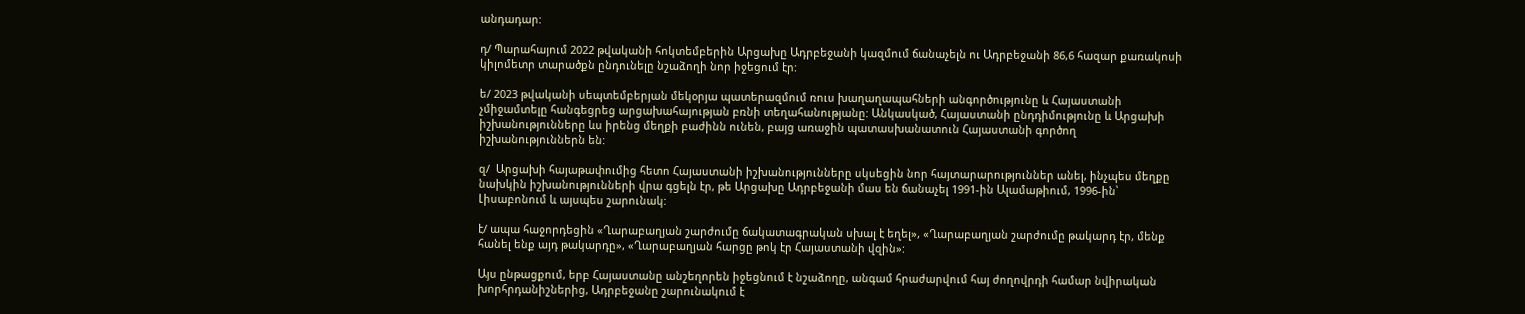անդադար:

դ/ Պարահայում 2022 թվականի հոկտեմբերին Արցախը Ադրբեջանի կազմում ճանաչելն ու Ադրբեջանի 86,6 հազար քառակոսի կիլոմետր տարածքն ընդունելը նշաձողի նոր իջեցում էր:

ե/ 2023 թվականի սեպտեմբերյան մեկօրյա պատերազմում ռուս խաղաղապահների անգործությունը և Հայաստանի չմիջամտելը հանգեցրեց արցախահայության բռնի տեղահանությանը: Անկասկած, Հայաստանի ընդդիմությունը և Արցախի իշխանությունները ևս իրենց մեղքի բաժինն ունեն, բայց առաջին պատասխանատուն Հայաստանի գործող իշխանություններն են:

զ/  Արցախի հայաթափումից հետո Հայաստանի իշխանությունները սկսեցին նոր հայտարարություններ անել, ինչպես մեղքը նախկին իշխանությունների վրա գցելն էր, թե Արցախը Ադրբեջանի մաս են ճանաչել 1991-ին Ալամաթիում, 1996-ին՝ Լիսաբոնում և այսպես շարունակ:

է/ ապա հաջորդեցին «Ղարաբաղյան շարժումը ճակատագրական սխալ է եղել», «Ղարաբաղյան շարժումը թակարդ էր, մենք հանել ենք այդ թակարդը», «Ղարաբաղյան հարցը թոկ էր Հայաստանի վզին»:

Այս ընթացքում, երբ Հայաստանը անշեղորեն իջեցնում է նշաձողը, անգամ հրաժարվում հայ ժողովրդի համար նվիրական խորհրդանիշներից, Ադրբեջանը շարունակում է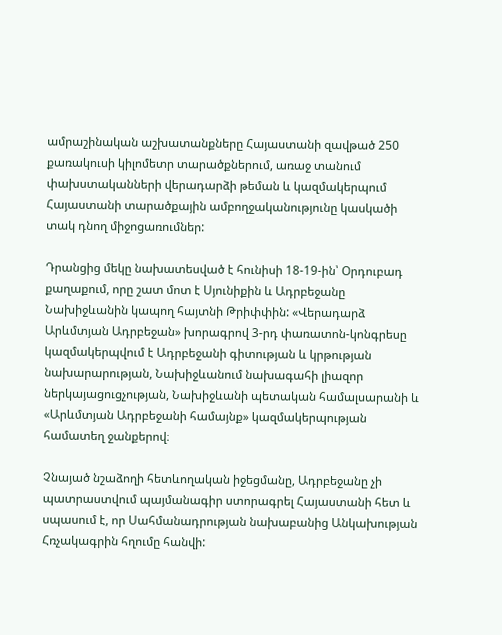ամրաշինական աշխատանքները Հայաստանի զավթած 250 քառակուսի կիլոմետր տարածքներում, առաջ տանում փախստականների վերադարձի թեման և կազմակերպում Հայաստանի տարածքային ամբողջականությունը կասկածի տակ դնող միջոցառումներ:

Դրանցից մեկը նախատեսված է հունիսի 18-19-ին՝ Օրդուբադ քաղաքում, որը շատ մոտ է Սյունիքին և Ադրբեջանը Նախիջևանին կապող հայտնի Թրիփփին: «Վերադարձ Արևմտյան Ադրբեջան» խորագրով 3-րդ փառատոն-կոնգրեսը կազմակերպվում է Ադրբեջանի գիտության և կրթության նախարարության, Նախիջևանում նախագահի լիազոր ներկայացուցչության, Նախիջևանի պետական համալսարանի և «Արևմտյան Ադրբեջանի համայնք» կազմակերպության համատեղ ջանքերով։

Չնայած նշաձողի հետևողական իջեցմանը, Ադրբեջանը չի պատրաստվում պայմանագիր ստորագրել Հայաստանի հետ և սպասում է, որ Սահմանադրության նախաբանից Անկախության Հռչակագրին հղումը հանվի: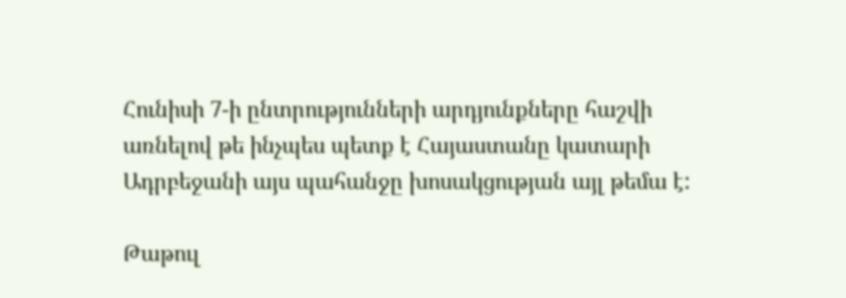Հունիսի 7-ի ընտրությունների արդյունքները հաշվի առնելով թե ինչպես պետք է Հայաստանը կատարի Ադրբեջանի այս պահանջը խոսակցության այլ թեմա է:

Թաթուլ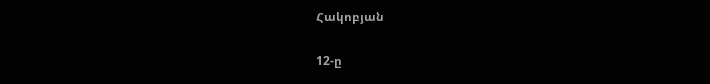Հակոբյան

12-ը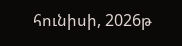հունիսի, 2026թ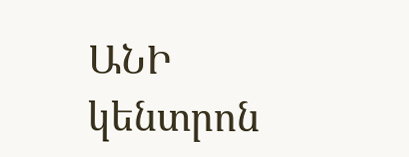ԱՆԻ կենտրոն